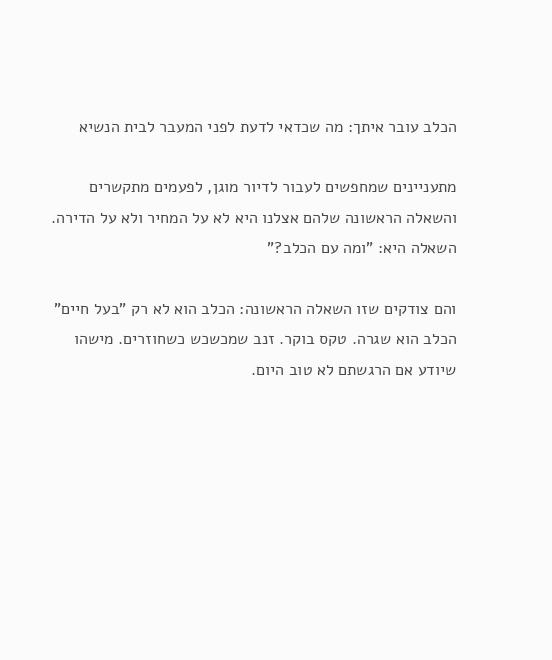הכלב עובר איתך: מה שכדאי לדעת לפני המעבר לבית הנשיא

מתעניינים שמחפשים לעבור לדיור מוגן, לפעמים מתקשרים והשאלה הראשונה שלהם אצלנו היא לא על המחיר ולא על הדירה.
השאלה היא: "ומה עם הכלב?"

והם צודקים שזו השאלה הראשונה: הכלב הוא לא רק "בעל חיים"
הכלב הוא שגרה. טקס בוקר. זנב שמכשכש כשחוזרים. מישהו שיודע אם הרגשתם לא טוב היום.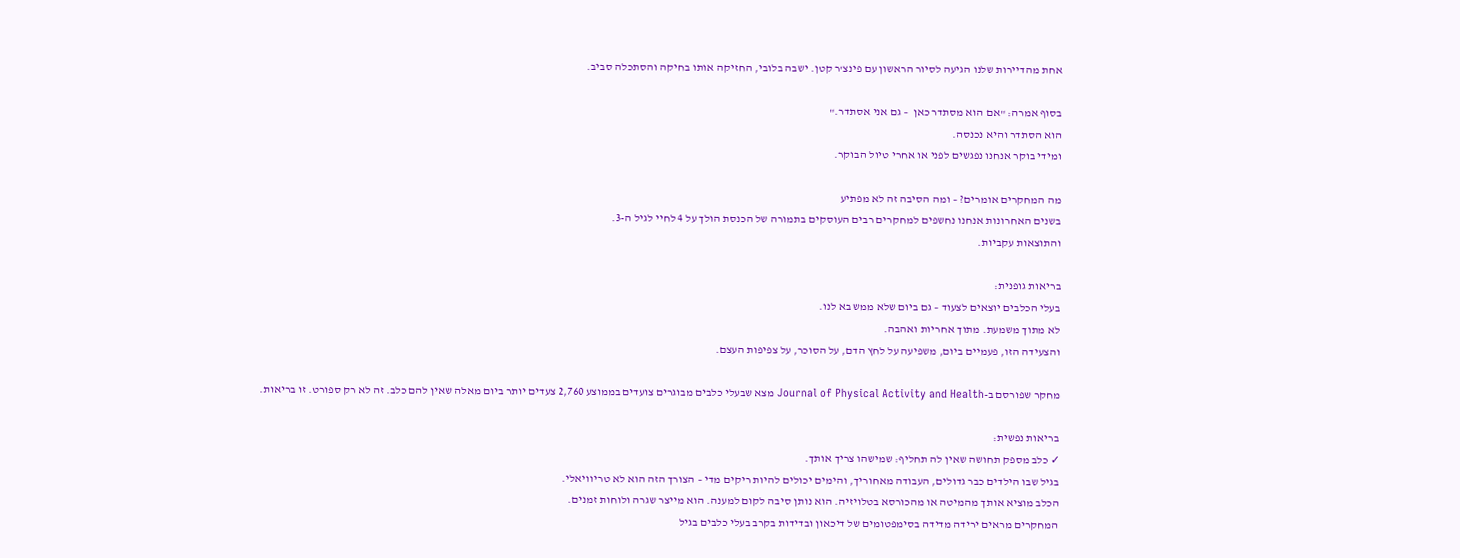אחת מהדיירות שלנו הגיעה לסיור הראשון עם פינצ'ר קטן. ישבה בלובי, החזיקה אותו בחיקה והסתכלה סביב.

בסוף אמרה: "אם הוא מסתדר כאן  – גם אני אסתדר."
הוא הסתדר והיא נכנסה.
ומידי בוקר אנחנו נפגשים לפני או אחרי טיול הבוקר.

מה המחקרים אומרים? – ומה הסיבה זה לא מפתיע
בשנים האחרונות אנחנו נחשפים למחקרים רבים העוסקים בתמורה של הכנסת הולך על 4 לחיי לגיל ה-3.
והתוצאות עקביות.

בריאות גופנית:
בעלי הכלבים יוצאים לצעוד – גם ביום שלא ממש בא לנו.
לא מתוך משמעת. מתוך אחריות ואהבה.
והצעידה הזו, פעמיים ביום, משפיעה על לחץ הדם, על הסוכר, על צפיפות העצם.

מחקר שפורסם ב-Journal of Physical Activity and Health מצא שבעלי כלבים מבוגרים צועדים בממוצע 2,760 צעדים יותר ביום מאלה שאין להם כלב. זה לא רק ספורט. זו בריאות.

בריאות נפשית:
✓ כלב מספק תחושה שאין לה תחליף: שמישהו צריך אותך.
בגיל שבו הילדים כבר גדולים, העבודה מאחוריך, והימים יכולים להיות ריקים מדי – הצורך הזה הוא לא טריוויאלי.
הכלב מוציא אותך מהמיטה או מהכורסא בטלויזיה. הוא נותן סיבה לקום למענה. הוא מייצר שגרה ולוחות זמנים.
המחקרים מראים ירידה מדידה בסימפטומים של דיכאון ובדידות בקרב בעלי כלבים בגיל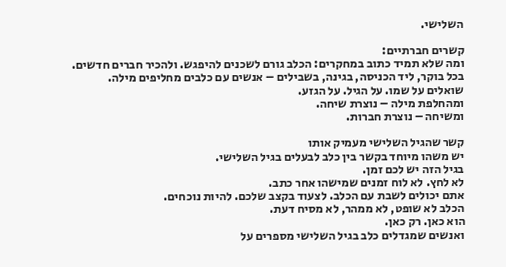השלישי.

קשרים חברתיים:
ומה שלא תמיד כתוב במחקרים: הכלב גורם לשכנים להיפגש. ולהכיר חברים חדשים.
בכל בוקר, ליד הכניסה, בגינה, בשבילים – אנשים עם כלבים מחליפים מילה.
שואלים על שמו. על הגיל. על הגזע.
ומהחלפת מילה – נוצרת שיחה.
ומשיחה – נוצרת חברות.

קשר שהגיל השלישי מעמיק אותו
יש משהו מיוחד בקשר בין כלב לבעלים בגיל השלישי.
בגיל הזה יש לכם זמן.
לא לחץ. לא לוח זמנים שמישהו אחר כתב.
אתם יכולים לשבת עם הכלב. לצעוד בקצב שלכם. להיות נוכחים.
הכלב לא שופט, לא ממהר, לא מסיח דעת.
הוא כאן. רק כאן.
ואנשים שמגדלים כלב בגיל השלישי מספרים על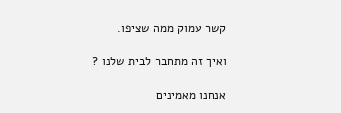קשר עמוק ממה שציפו.

ואיך זה מתחבר לבית שלנו ?

אנחנו מאמינים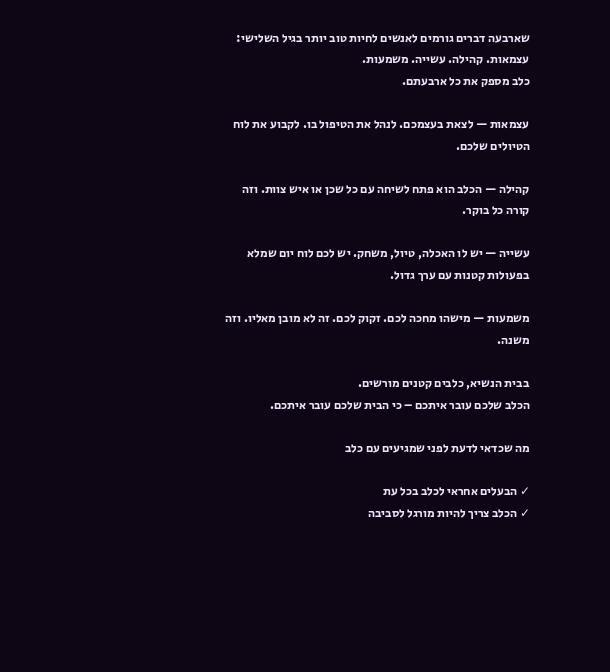שארבעה דברים גורמים לאנשים לחיות טוב יותר בגיל השלישי: עצמאות. קהילה. עשייה. משמעות.
כלב מספק את כל ארבעתם.

עצמאות — לצאת בעצמכם. לנהל את הטיפול בו. לקבוע את לוח הטיולים שלכם.

קהילה — הכלב הוא פתח לשיחה עם כל שכן או איש צוות. וזה קורה כל בוקר.

עשייה — יש לו האכלה, טיול, משחק. יש לכם לוח יום שמלא בפעולות קטנות עם ערך גדול.

משמעות — מישהו מחכה לכם. זקוק לכם. זה לא מובן מאליו. וזה משנה.

בבית הנשיא, כלבים קטנים מורשים.
הכלב שלכם עובר איתכם – כי הבית שלכם עובר איתכם.

מה שכדאי לדעת לפני שמגיעים עם כלב

✓ הבעלים אחראי לכלב בכל עת
✓ הכלב צריך להיות מורגל לסביבה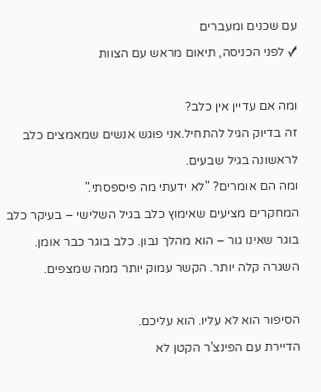עם שכנים ומעברים
✓ לפני הכניסה, תיאום מראש עם הצוות

ומה אם עדיין אין כלב?
זה בדיוק הגיל להתחיל.אני פוגש אנשים שמאמצים כלב לראשונה בגיל שבעים.
ומה הם אומרים? "לא ידעתי מה פיספסתי."
המחקרים מציעים שאימוץ כלב בגיל השלישי – בעיקר כלב בוגר שאינו גור – הוא מהלך נבון. כלב בוגר כבר אומן. השגרה קלה יותר. הקשר עמוק יותר ממה שמצפים.

הסיפור הוא לא עליו. הוא עליכם.
הדיירת עם הפינצ'ר הקטן לא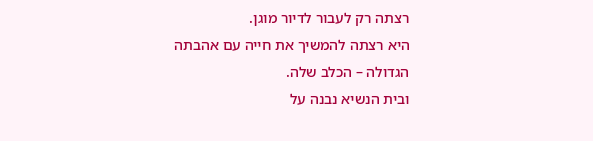רצתה רק לעבור לדיור מוגן.
היא רצתה להמשיך את חייה עם אהבתה הגדולה – הכלב שלה.
ובית הנשיא נבנה על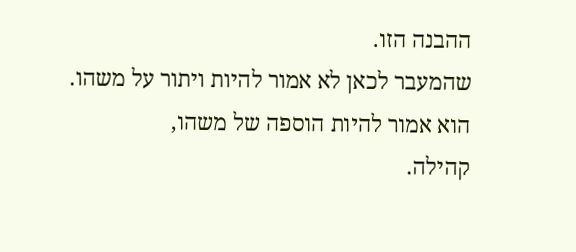ההבנה הזו.
שהמעבר לכאן לא אמור להיות ויתור על משהו.
הוא אמור להיות הוספה של משהו,
קהילה.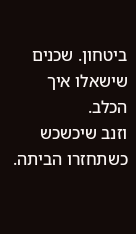ביטחון. שכנים שישאלו איך הכלב.
וזנב שיכשכש כשתחזרו הביתה.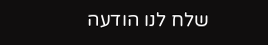שלח לנו הודעה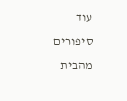עוד סיפורים מהבית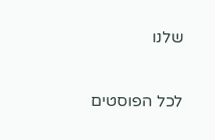שלנו

לכל הפוסטים